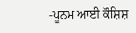-ਪੂਨਮ ਆਈ ਕੌਸ਼ਿਸ਼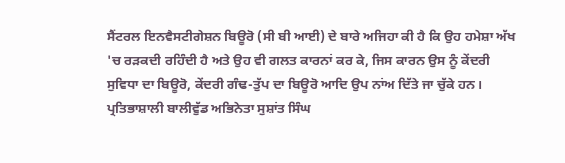ਸੈਂਟਰਲ ਇਨਵੈਸਟੀਗੇਸ਼ਨ ਬਿਊਰੋ (ਸੀ ਬੀ ਆਈ) ਦੇ ਬਾਰੇ ਅਜਿਹਾ ਕੀ ਹੈ ਕਿ ਉਹ ਹਮੇਸ਼ਾ ਅੱਖ 'ਚ ਰੜਕਦੀ ਰਹਿੰਦੀ ਹੈ ਅਤੇ ਉਹ ਵੀ ਗਲਤ ਕਾਰਨਾਂ ਕਰ ਕੇ, ਜਿਸ ਕਾਰਨ ਉਸ ਨੂੰ ਕੇਂਦਰੀ ਸੁਵਿਧਾ ਦਾ ਬਿਊਰੋ, ਕੇਂਦਰੀ ਗੰਢ-ਤੁੱਪ ਦਾ ਬਿਊਰੋ ਆਦਿ ਉਪ ਨਾਂਅ ਦਿੱਤੇ ਜਾ ਚੁੱਕੇ ਹਨ।
ਪ੍ਰਤਿਭਾਸ਼ਾਲੀ ਬਾਲੀਵੁੱਡ ਅਭਿਨੇਤਾ ਸੁਸ਼ਾਂਤ ਸਿੰਘ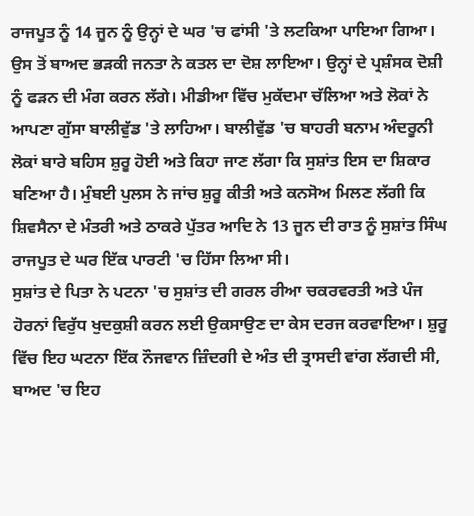ਰਾਜਪੂਤ ਨੂੰ 14 ਜੂਨ ਨੂੰ ਉਨ੍ਹਾਂ ਦੇ ਘਰ 'ਚ ਫਾਂਸੀ 'ਤੇ ਲਟਕਿਆ ਪਾਇਆ ਗਿਆ। ਉਸ ਤੋਂ ਬਾਅਦ ਭੜਕੀ ਜਨਤਾ ਨੇ ਕਤਲ ਦਾ ਦੋਸ਼ ਲਾਇਆ। ਉਨ੍ਹਾਂ ਦੇ ਪ੍ਰਸ਼ੰਸਕ ਦੋਸ਼ੀ ਨੂੰ ਫੜਨ ਦੀ ਮੰਗ ਕਰਨ ਲੱਗੇ। ਮੀਡੀਆ ਵਿੱਚ ਮੁਕੱਦਮਾ ਚੱਲਿਆ ਅਤੇ ਲੋਕਾਂ ਨੇ ਆਪਣਾ ਗੁੱਸਾ ਬਾਲੀਵੁੱਡ 'ਤੇ ਲਾਹਿਆ। ਬਾਲੀਵੁੱਡ 'ਚ ਬਾਹਰੀ ਬਨਾਮ ਅੰਦਰੂਨੀ ਲੋਕਾਂ ਬਾਰੇ ਬਹਿਸ ਸ਼ੁਰੂ ਹੋਈ ਅਤੇ ਕਿਹਾ ਜਾਣ ਲੱਗਾ ਕਿ ਸੁਸ਼ਾਂਤ ਇਸ ਦਾ ਸ਼ਿਕਾਰ ਬਣਿਆ ਹੈ। ਮੁੰਬਈ ਪੁਲਸ ਨੇ ਜਾਂਚ ਸ਼ੁਰੂ ਕੀਤੀ ਅਤੇ ਕਨਸੋਅ ਮਿਲਣ ਲੱਗੀ ਕਿ ਸ਼ਿਵਸੈਨਾ ਦੇ ਮੰਤਰੀ ਅਤੇ ਠਾਕਰੇ ਪੁੱਤਰ ਆਦਿ ਨੇ 13 ਜੂਨ ਦੀ ਰਾਤ ਨੂੰ ਸੁਸ਼ਾਂਤ ਸਿੰਘ ਰਾਜਪੂਤ ਦੇ ਘਰ ਇੱਕ ਪਾਰਟੀ 'ਚ ਹਿੱਸਾ ਲਿਆ ਸੀ।
ਸੁਸ਼ਾਂਤ ਦੇ ਪਿਤਾ ਨੇ ਪਟਨਾ 'ਚ ਸੁਸ਼ਾਂਤ ਦੀ ਗਰਲ ਰੀਆ ਚਕਰਵਰਤੀ ਅਤੇ ਪੰਜ ਹੋਰਨਾਂ ਵਿਰੁੱਧ ਖੁਦਕੁਸ਼ੀ ਕਰਨ ਲਈ ਉਕਸਾਉਣ ਦਾ ਕੇਸ ਦਰਜ ਕਰਵਾਇਆ। ਸ਼ੁਰੂ ਵਿੱਚ ਇਹ ਘਟਨਾ ਇੱਕ ਨੌਜਵਾਨ ਜ਼ਿੰਦਗੀ ਦੇ ਅੰਤ ਦੀ ਤ੍ਰਾਸਦੀ ਵਾਂਗ ਲੱਗਦੀ ਸੀ, ਬਾਅਦ 'ਚ ਇਹ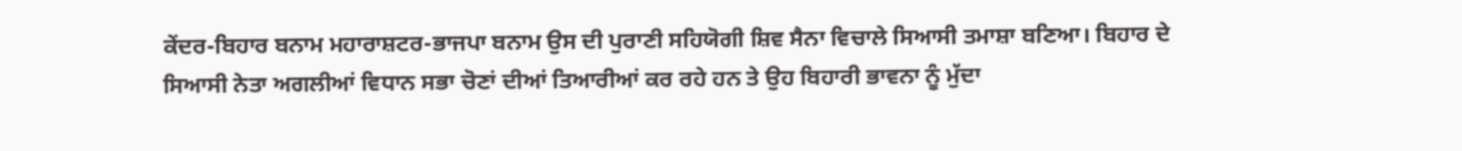ਕੇਂਦਰ-ਬਿਹਾਰ ਬਨਾਮ ਮਹਾਰਾਸ਼ਟਰ-ਭਾਜਪਾ ਬਨਾਮ ਉਸ ਦੀ ਪੁਰਾਣੀ ਸਹਿਯੋਗੀ ਸ਼ਿਵ ਸੈਨਾ ਵਿਚਾਲੇ ਸਿਆਸੀ ਤਮਾਸ਼ਾ ਬਣਿਆ। ਬਿਹਾਰ ਦੇ ਸਿਆਸੀ ਨੇਤਾ ਅਗਲੀਆਂ ਵਿਧਾਨ ਸਭਾ ਚੋਣਾਂ ਦੀਆਂ ਤਿਆਰੀਆਂ ਕਰ ਰਹੇ ਹਨ ਤੇ ਉਹ ਬਿਹਾਰੀ ਭਾਵਨਾ ਨੂੰ ਮੁੱਦਾ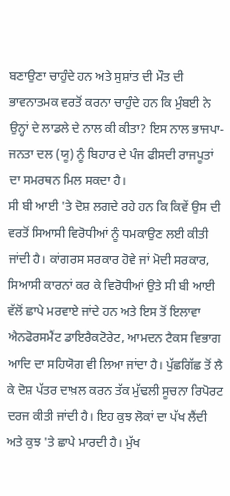ਬਣਾਉਣਾ ਚਾਹੁੰਦੇ ਹਨ ਅਤੇ ਸੁਸ਼ਾਂਤ ਦੀ ਮੌਤ ਦੀ ਭਾਵਨਾਤਮਕ ਵਰਤੋਂ ਕਰਨਾ ਚਾਹੁੰਦੇ ਹਨ ਕਿ ਮੁੰਬਈ ਨੇ ਉਨ੍ਹਾਂ ਦੇ ਲਾਡਲੇ ਦੇ ਨਾਲ ਕੀ ਕੀਤਾ? ਇਸ ਨਾਲ ਭਾਜਪਾ-ਜਨਤਾ ਦਲ (ਯੂ) ਨੂੰ ਬਿਹਾਰ ਦੇ ਪੰਜ ਫੀਸਦੀ ਰਾਜਪੂਤਾਂ ਦਾ ਸਮਰਥਨ ਮਿਲ ਸਕਦਾ ਹੈ।
ਸੀ ਬੀ ਆਈ 'ਤੇ ਦੋਸ਼ ਲਗਦੇ ਰਹੇ ਹਨ ਕਿ ਕਿਵੇਂ ਉਸ ਦੀ ਵਰਤੋਂ ਸਿਆਸੀ ਵਿਰੋਧੀਆਂ ਨੂੰ ਧਮਕਾਉਣ ਲਈ ਕੀਤੀ ਜਾਂਦੀ ਹੈ। ਕਾਂਗਰਸ ਸਰਕਾਰ ਹੋਵੇ ਜਾਂ ਮੋਦੀ ਸਰਕਾਰ, ਸਿਆਸੀ ਕਾਰਨਾਂ ਕਰ ਕੇ ਵਿਰੋਧੀਆਂ ਉਤੇ ਸੀ ਬੀ ਆਈ ਵੱਲੋਂ ਛਾਪੇ ਮਰਵਾਏ ਜਾਂਦੇ ਹਨ ਅਤੇ ਇਸ ਤੋਂ ਇਲਾਵਾ ਐਨਫੋਰਸਮੈਂਟ ਡਾਇਰੈਕਟੋਰੇਟ, ਆਮਦਨ ਟੈਕਸ ਵਿਭਾਗ ਆਦਿ ਦਾ ਸਹਿਯੋਗ ਵੀ ਲਿਆ ਜਾਂਦਾ ਹੈ। ਪੁੱਛਗਿੱਛ ਤੋਂ ਲੈ ਕੇ ਦੋਸ਼ ਪੱਤਰ ਦਾਖ਼ਲ ਕਰਨ ਤੱਕ ਮੁੱਢਲੀ ਸੂਚਨਾ ਰਿਪੋਰਟ ਦਰਜ ਕੀਤੀ ਜਾਂਦੀ ਹੈ। ਇਹ ਕੁਝ ਲੋਕਾਂ ਦਾ ਪੱਖ ਲੈਂਦੀ ਅਤੇ ਕੁਝ 'ਤੇ ਛਾਪੇ ਮਾਰਦੀ ਹੈ। ਮੁੱਖ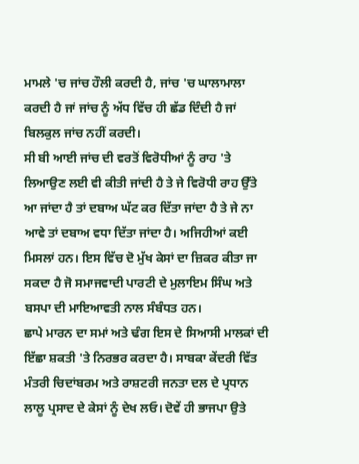ਮਾਮਲੇ 'ਚ ਜਾਂਚ ਹੌਲੀ ਕਰਦੀ ਹੈ, ਜਾਂਚ 'ਚ ਘਾਲਾਮਾਲਾ ਕਰਦੀ ਹੈ ਜਾਂ ਜਾਂਚ ਨੂੰ ਅੱਧ ਵਿੱਚ ਹੀ ਛੱਡ ਦਿੰਦੀ ਹੈ ਜਾਂ ਬਿਲਕੁਲ ਜਾਂਚ ਨਹੀਂ ਕਰਦੀ।
ਸੀ ਬੀ ਆਈ ਜਾਂਚ ਦੀ ਵਰਤੋਂ ਵਿਰੋਧੀਆਂ ਨੂੰ ਰਾਹ 'ਤੇ ਲਿਆਉਣ ਲਈ ਵੀ ਕੀਤੀ ਜਾਂਦੀ ਹੈ ਤੇ ਜੇ ਵਿਰੋਧੀ ਰਾਹ ਉੱਤੇ ਆ ਜਾਂਦਾ ਹੈ ਤਾਂ ਦਬਾਅ ਘੱਟ ਕਰ ਦਿੱਤਾ ਜਾਂਦਾ ਹੈ ਤੇ ਜੇ ਨਾ ਆਵੇ ਤਾਂ ਦਬਾਅ ਵਧਾ ਦਿੱਤਾ ਜਾਂਦਾ ਹੈ। ਅਜਿਹੀਆਂ ਕਈ ਮਿਸਲਾਂ ਹਨ। ਇਸ ਵਿੱਚ ਦੋ ਮੁੱਖ ਕੇਸਾਂ ਦਾ ਜ਼ਿਕਰ ਕੀਤਾ ਜਾ ਸਕਦਾ ਹੈ ਜੋ ਸਮਾਜਵਾਦੀ ਪਾਰਟੀ ਦੇ ਮੁਲਾਇਮ ਸਿੰਘ ਅਤੇ ਬਸਪਾ ਦੀ ਮਾਇਆਵਤੀ ਨਾਲ ਸੰਬੰਧਤ ਹਨ।
ਛਾਪੇ ਮਾਰਨ ਦਾ ਸਮਾਂ ਅਤੇ ਢੰਗ ਇਸ ਦੇ ਸਿਆਸੀ ਮਾਲਕਾਂ ਦੀ ਇੱਛਾ ਸ਼ਕਤੀ 'ਤੇ ਨਿਰਭਰ ਕਰਦਾ ਹੈ। ਸਾਬਕਾ ਕੇਂਦਰੀ ਵਿੱਤ ਮੰਤਰੀ ਚਿਦਾਂਬਰਮ ਅਤੇ ਰਾਸ਼ਟਰੀ ਜਨਤਾ ਦਲ ਦੇ ਪ੍ਰਧਾਨ ਲਾਲੂ ਪ੍ਰਸਾਦ ਦੇ ਕੇਸਾਂ ਨੂੰ ਦੇਖ ਲਓ। ਦੋਵੇਂ ਹੀ ਭਾਜਪਾ ਉਤੇ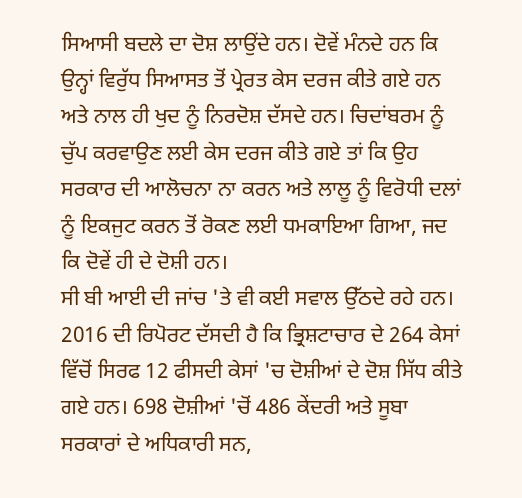ਸਿਆਸੀ ਬਦਲੇ ਦਾ ਦੋਸ਼ ਲਾਉਂਦੇ ਹਨ। ਦੋਵੇਂ ਮੰਨਦੇ ਹਨ ਕਿ ਉਨ੍ਹਾਂ ਵਿਰੁੱਧ ਸਿਆਸਤ ਤੋਂ ਪ੍ਰੇਰਤ ਕੇਸ ਦਰਜ ਕੀਤੇ ਗਏ ਹਨ ਅਤੇ ਨਾਲ ਹੀ ਖੁਦ ਨੂੰ ਨਿਰਦੋਸ਼ ਦੱਸਦੇ ਹਨ। ਚਿਦਾਂਬਰਮ ਨੂੰ ਚੁੱਪ ਕਰਵਾਉਣ ਲਈ ਕੇਸ ਦਰਜ ਕੀਤੇ ਗਏ ਤਾਂ ਕਿ ਉਹ ਸਰਕਾਰ ਦੀ ਆਲੋਚਨਾ ਨਾ ਕਰਨ ਅਤੇ ਲਾਲੂ ਨੂੰ ਵਿਰੋਧੀ ਦਲਾਂ ਨੂੰ ਇਕਜੁਟ ਕਰਨ ਤੋਂ ਰੋਕਣ ਲਈ ਧਮਕਾਇਆ ਗਿਆ, ਜਦ ਕਿ ਦੋਵੇਂ ਹੀ ਦੇ ਦੋਸ਼ੀ ਹਨ।
ਸੀ ਬੀ ਆਈ ਦੀ ਜਾਂਚ 'ਤੇ ਵੀ ਕਈ ਸਵਾਲ ਉੱਠਦੇ ਰਹੇ ਹਨ। 2016 ਦੀ ਰਿਪੋਰਟ ਦੱਸਦੀ ਹੈ ਕਿ ਭ੍ਰਿਸ਼ਟਾਚਾਰ ਦੇ 264 ਕੇਸਾਂ ਵਿੱਚੋਂ ਸਿਰਫ 12 ਫੀਸਦੀ ਕੇਸਾਂ 'ਚ ਦੋਸ਼ੀਆਂ ਦੇ ਦੋਸ਼ ਸਿੱਧ ਕੀਤੇ ਗਏ ਹਨ। 698 ਦੋਸ਼ੀਆਂ 'ਚੋਂ 486 ਕੇਂਦਰੀ ਅਤੇ ਸੂਬਾ ਸਰਕਾਰਾਂ ਦੇ ਅਧਿਕਾਰੀ ਸਨ,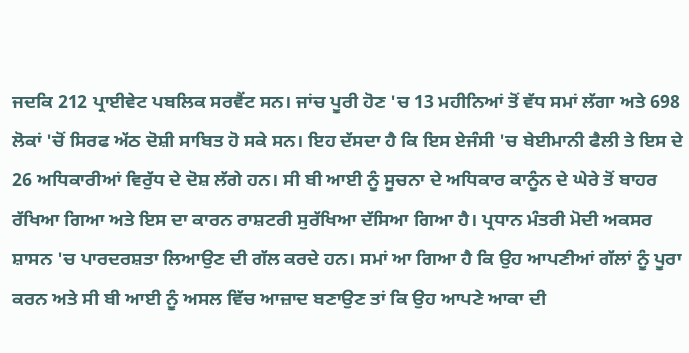ਜਦਕਿ 212 ਪ੍ਰਾਈਵੇਟ ਪਬਲਿਕ ਸਰਵੈਂਟ ਸਨ। ਜਾਂਚ ਪੂਰੀ ਹੋਣ 'ਚ 13 ਮਹੀਨਿਆਂ ਤੋਂ ਵੱਧ ਸਮਾਂ ਲੱਗਾ ਅਤੇ 698 ਲੋਕਾਂ 'ਚੋਂ ਸਿਰਫ ਅੱਠ ਦੋਸ਼ੀ ਸਾਬਿਤ ਹੋ ਸਕੇ ਸਨ। ਇਹ ਦੱਸਦਾ ਹੈ ਕਿ ਇਸ ਏਜੰਸੀ 'ਚ ਬੇਈਮਾਨੀ ਫੈਲੀ ਤੇ ਇਸ ਦੇ 26 ਅਧਿਕਾਰੀਆਂ ਵਿਰੁੱਧ ਦੇ ਦੋਸ਼ ਲੱਗੇ ਹਨ। ਸੀ ਬੀ ਆਈ ਨੂੰ ਸੂਚਨਾ ਦੇ ਅਧਿਕਾਰ ਕਾਨੂੰਨ ਦੇ ਘੇਰੇ ਤੋਂ ਬਾਹਰ ਰੱਖਿਆ ਗਿਆ ਅਤੇ ਇਸ ਦਾ ਕਾਰਨ ਰਾਸ਼ਟਰੀ ਸੁਰੱਖਿਆ ਦੱਸਿਆ ਗਿਆ ਹੈ। ਪ੍ਰਧਾਨ ਮੰਤਰੀ ਮੋਦੀ ਅਕਸਰ ਸ਼ਾਸਨ 'ਚ ਪਾਰਦਰਸ਼ਤਾ ਲਿਆਉਣ ਦੀ ਗੱਲ ਕਰਦੇ ਹਨ। ਸਮਾਂ ਆ ਗਿਆ ਹੈ ਕਿ ਉਹ ਆਪਣੀਆਂ ਗੱਲਾਂ ਨੂੰ ਪੂਰਾ ਕਰਨ ਅਤੇ ਸੀ ਬੀ ਆਈ ਨੂੰ ਅਸਲ ਵਿੱਚ ਆਜ਼ਾਦ ਬਣਾਉਣ ਤਾਂ ਕਿ ਉਹ ਆਪਣੇ ਆਕਾ ਦੀ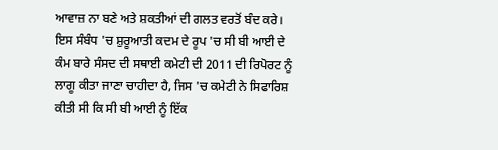ਆਵਾਜ਼ ਨਾ ਬਣੇ ਅਤੇ ਸ਼ਕਤੀਆਂ ਦੀ ਗਲਤ ਵਰਤੋਂ ਬੰਦ ਕਰੇ। ਇਸ ਸੰਬੰਧ 'ਚ ਸ਼ੁਰੂਆਤੀ ਕਦਮ ਦੇ ਰੂਪ 'ਚ ਸੀ ਬੀ ਆਈ ਦੇ ਕੰਮ ਬਾਰੇ ਸੰਸਦ ਦੀ ਸਥਾਈ ਕਮੇਟੀ ਦੀ 2011 ਦੀ ਰਿਪੋਰਟ ਨੂੰ ਲਾਗੂ ਕੀਤਾ ਜਾਣਾ ਚਾਹੀਦਾ ਹੈ, ਜਿਸ 'ਚ ਕਮੇਟੀ ਨੇ ਸਿਫਾਰਿਸ਼ ਕੀਤੀ ਸੀ ਕਿ ਸੀ ਬੀ ਆਈ ਨੂੰ ਇੱਕ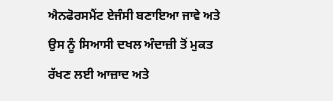ਐਨਫੋਰਸਮੈਂਟ ਏਜੰਸੀ ਬਣਾਇਆ ਜਾਵੇ ਅਤੇ ਉਸ ਨੂੰ ਸਿਆਸੀ ਦਖਲ ਅੰਦਾਜ਼ੀ ਤੋਂ ਮੁਕਤ ਰੱਖਣ ਲਈ ਆਜ਼ਾਦ ਅਤੇ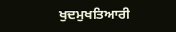ਖੁਦਮੁਖਤਿਆਰੀ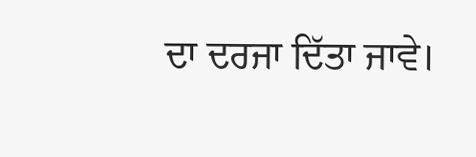ਦਾ ਦਰਜਾ ਦਿੱਤਾ ਜਾਵੇ।